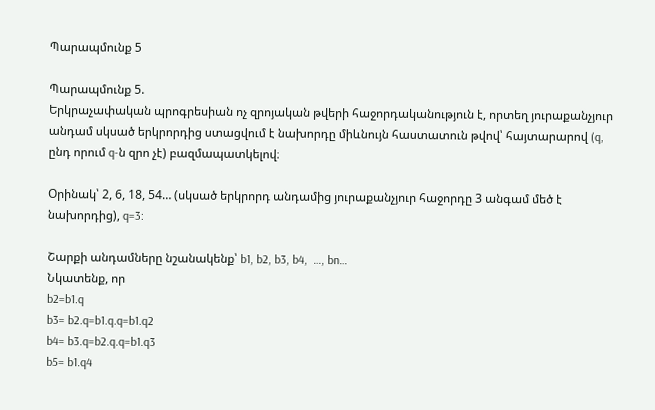Պարապմունք 5

Պարապմունք 5.
Երկրաչափական պրոգրեսիան ոչ զրոյական թվերի հաջորդականություն է, որտեղ յուրաքանչյուր անդամ սկսած երկրորդից ստացվում է նախորդը միևնույն հաստատուն թվով՝ հայտարարով (q, ընդ որում q-ն զրո չէ) բազմապատկելով։

Օրինակ՝ 2, 6, 18, 54… (սկսած երկրորդ անդամից յուրաքանչյուր հաջորդը 3 անգամ մեծ է նախորդից), q=3:

Շարքի անդամները նշանակենք՝ b1, b2, b3, b4,  …, bn…
Նկատենք, որ
b2=b1.q
b3= b2.q=b1.q.q=b1.q2
b4= b3.q=b2.q.q=b1.q3
b5= b1.q4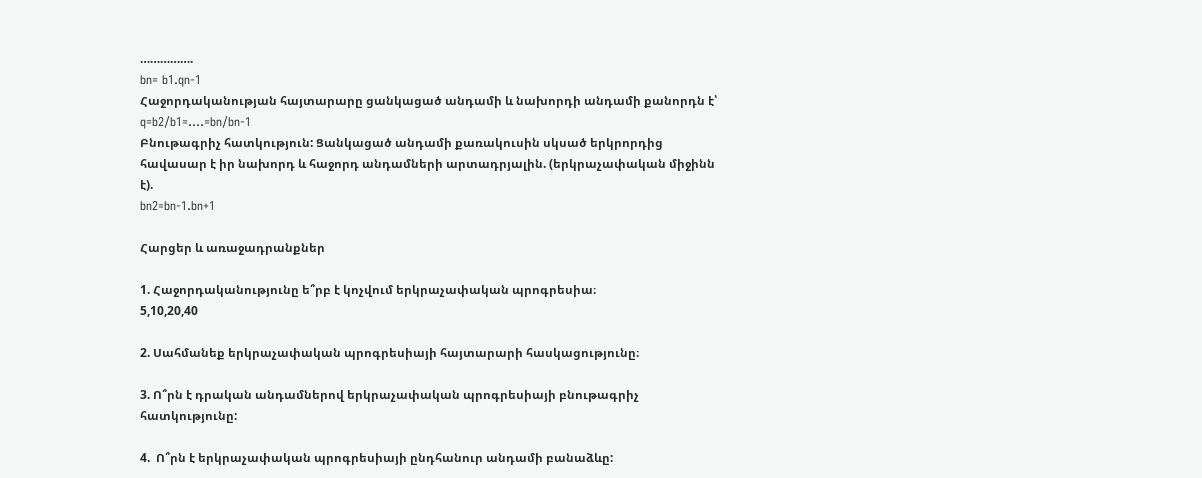…………….
bn= b1.qn-1
Հաջորդականության հայտարարը ցանկացած անդամի և նախորդի անդամի քանորդն է՝ q=b2/b1=….=bn/bn-1
Բնութագրիչ հատկություն: Ցանկացած անդամի քառակուսին սկսած երկրորդից հավասար է իր նախորդ և հաջորդ անդամների արտադրյալին. (երկրաչափական միջինն է).
bn2=bn-1.bn+1

Հարցեր և առաջադրանքներ

1. Հաջորդականությունը ե՞րբ է կոչվում երկրաչափական պրոգրեսիա։
5,10,20,40

2. Սահմանեք երկրաչափական պրոգրեսիայի հայտարարի հասկացությունը։

3. Ո՞րն է դրական անդամներով երկրաչափական պրոգրեսիայի բնութագրիչ հատկությունը:

4.  Ո՞րն է երկրաչափական պրոգրեսիայի ընդհանուր անդամի բանաձևը: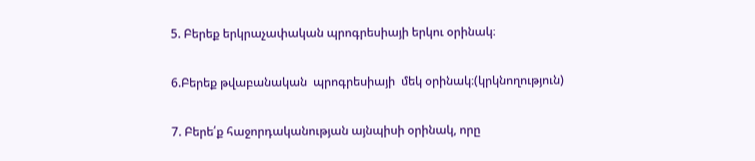5. Բերեք երկրաչափական պրոգրեսիայի երկու օրինակ։

6.Բերեք թվաբանական  պրոգրեսիայի  մեկ օրինակ։(կրկնողություն)

7. Բերե՛ք հաջորդականության այնպիսի օրինակ, որը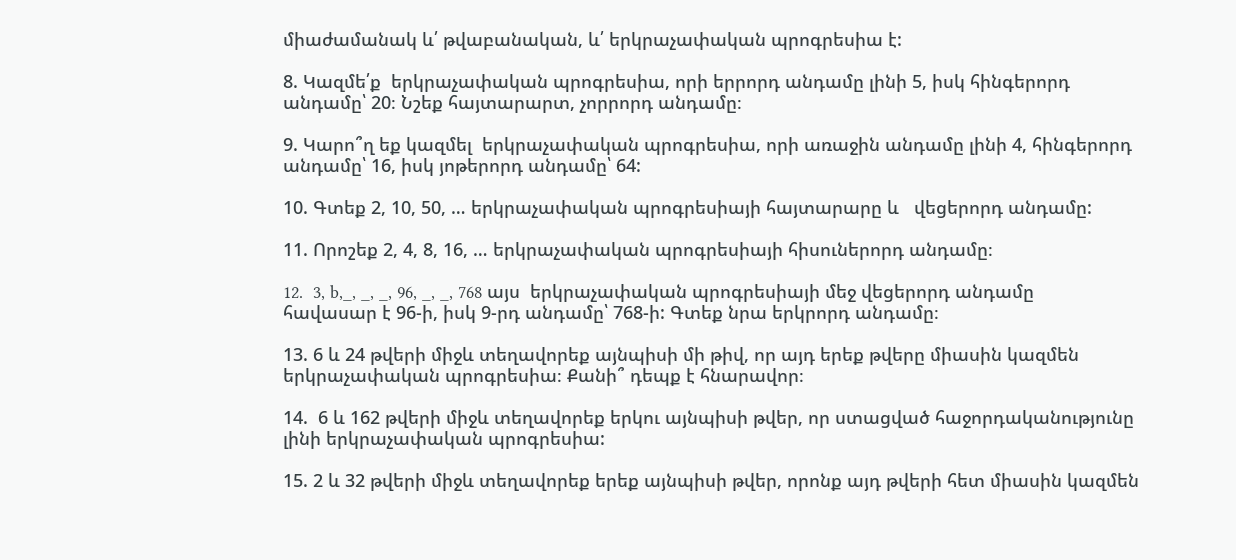միաժամանակ և՛ թվաբանական, և՛ երկրաչափական պրոգրեսիա է:

8. Կազմե՛ք  երկրաչափական պրոգրեսիա, որի երրորդ անդամը լինի 5, իսկ հինգերորդ անդամը՝ 20։ Նշեք հայտարարտ, չորրորդ անդամը։

9. Կարո՞ղ եք կազմել  երկրաչափական պրոգրեսիա, որի առաջին անդամը լինի 4, հինգերորդ անդամը՝ 16, իսկ յոթերորդ անդամը՝ 64:

10. Գտեք 2, 10, 50, … երկրաչափական պրոգրեսիայի հայտարարը և   վեցերորդ անդամը:

11. Որոշեք 2, 4, 8, 16, … երկրաչափական պրոգրեսիայի հիսուներորդ անդամը։

12.  3, b,_, _, _, 96, _, _, 768 այս  երկրաչափական պրոգրեսիայի մեջ վեցերորդ անդամը հավասար է 96-ի, իսկ 9-րդ անդամը՝ 768-ի: Գտեք նրա երկրորդ անդամը։

13. 6 և 24 թվերի միջև տեղավորեք այնպիսի մի թիվ, որ այդ երեք թվերը միասին կազմեն երկրաչափական պրոգրեսիա։ Քանի՞ դեպք է հնարավոր։

14.  6 և 162 թվերի միջև տեղավորեք երկու այնպիսի թվեր, որ ստացված հաջորդականությունը լինի երկրաչափական պրոգրեսիա:

15. 2 և 32 թվերի միջև տեղավորեք երեք այնպիսի թվեր, որոնք այդ թվերի հետ միասին կազմեն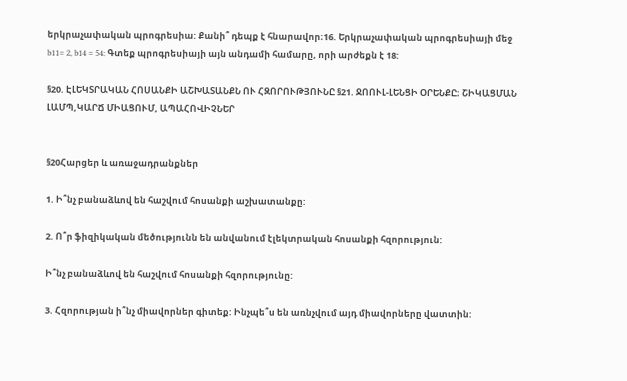երկրաչափական պրոգրեսիա: Քանի՞ դեպք է հնարավոր։16. Երկրաչափական պրոգրեսիայի մեջ b11= 2, b14 = 54: Գտեք պրոգրեսիայի այն անդամի համարը, որի արժեքն է 18:

§20. ԷԼԵԿՏՐԱԿԱՆ ՀՈՍԱՆՔԻ ԱՇԽԱՏԱՆՔՆ ՈՒ ՀԶՈՐՈՒԹՅՈՒՆԸ §21. ՋՈՈՒԼ-ԼԵՆՑԻ ՕՐԵՆՔԸ։ ՇԻԿԱՑՄԱՆ ԼԱՄՊ,ԿԱՐՃ ՄԻԱՑՈՒՄ, ԱՊԱՀՈՎԻՉՆԵՐ


§20Հարցեր և առաջադրանքներ

1. Ի՞նչ բանաձևով են հաշվում հոսանքի աշխատանքը:

2. Ո՞ր ֆիզիկական մեծությունն են անվանում էլեկտրական հոսանքի հզորություն:

Ի՞նչ բանաձևով են հաշվում հոսանքի հզորությունը:

3. Հզորության ի՞նչ միավորներ գիտեք: Ինչպե՞ս են առնչվում այդ միավորները վատտին: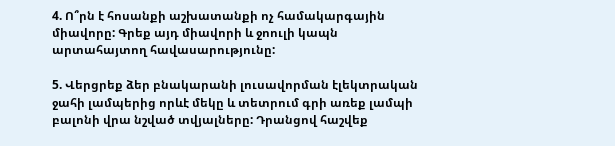4. Ո՞րն է հոսանքի աշխատանքի ոչ համակարգային միավորը: Գրեք այդ միավորի և ջոուլի կապն արտահայտող հավասարությունը:

5. Վերցրեք ձեր բնակարանի լուսավորման էլեկտրական ջահի լամպերից որևէ մեկը և տետրում գրի առեք լամպի բալոնի վրա նշված տվյալները: Դրանցով հաշվեք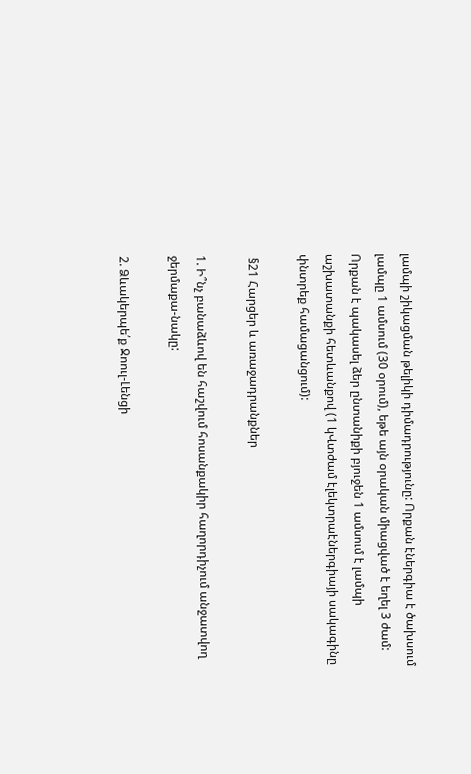լամպի շիկացման թելիկի դիմադրությունը: Որքան էներգիա է ծախսում լամպը 1 ամսում (30 օրում), եթե այն օրական միացված է եղել 3 ժամ: Որքան է պակասել ձեր ընտանիքի բյուջեն 1 ամսում է լամպի աշխատանքի հետևանքով (1 կՎտժամ էլեկտրաէներգիայի սակագինը փնտրեք համացանցում):

 §21 Հարցեր և առաջադրանքներ

1. Ի՞նչ բանաձևով են հաշվում հոսանքակիր հաղորդիչում անջատվող ջերմաքա-նակը:

2. Ձևակերպե՛ք Ջոուլ-Լենցի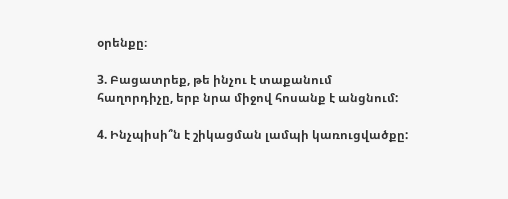օրենքը։

3. Բացատրեք, թե ինչու է տաքանում հաղորդիչը, երբ նրա միջով հոսանք է անցնում:

4. Ինչպիսի՞ն է շիկացման լամպի կառուցվածքը: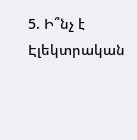5. Ի՞նչ է Էլեկտրական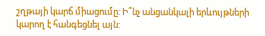շղթայի կարճ միացումը: Ի՞նչ անցանկալի երևույթների կարող է հանգեցնել այն: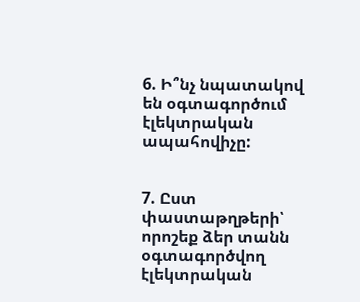6. Ի՞նչ նպատակով են օգտագործում էլեկտրական ապահովիչը:


7. Ըստ փաստաթղթերի՝ որոշեք ձեր տանն օգտագործվող էլեկտրական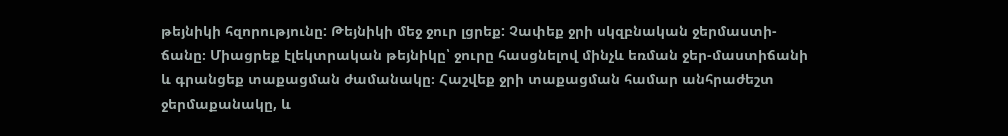թեյնիկի հզորությունը: Թեյնիկի մեջ ջուր լցրեք: Չափեք ջրի սկզբնական ջերմաստի-ճանը։ Միացրեք էլեկտրական թեյնիկը՝ ջուրը հասցնելով մինչև եռման ջեր-մաստիճանի և գրանցեք տաքացման ժամանակը։ Հաշվեք ջրի տաքացման համար անհրաժեշտ ջերմաքանակը, և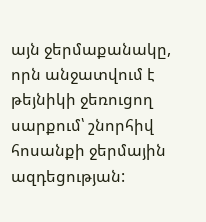այն ջերմաքանակը, որն անջատվում է թեյնիկի ջեռուցող սարքում՝ շնորհիվ հոսանքի ջերմային ազդեցության: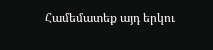Համեմատեք այդ երկու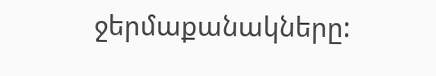ջերմաքանակները: